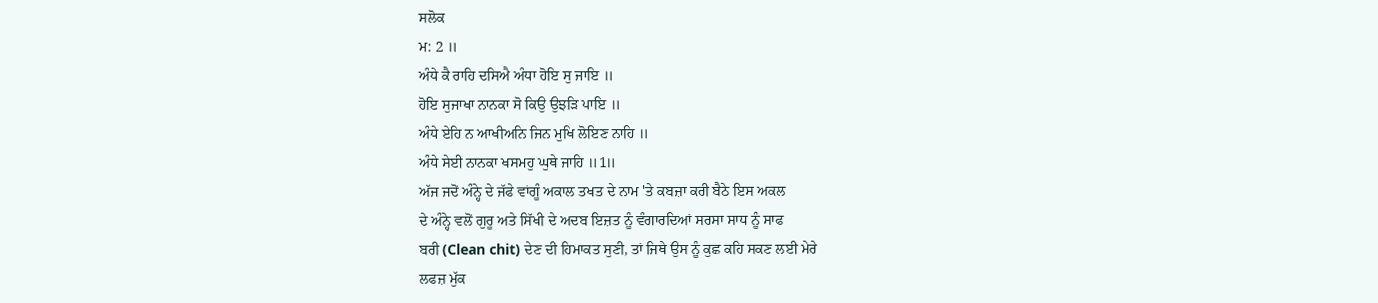ਸਲੋਕ
ਮ: 2 ॥
ਅੰਧੇ ਕੈ ਰਾਹਿ ਦਸਿਐ ਅੰਧਾ ਹੋਇ ਸੁ ਜਾਇ ॥
ਹੋਇ ਸੁਜਾਖਾ ਨਾਨਕਾ ਸੋ ਕਿਉ ਉਝੜਿ ਪਾਇ ॥
ਅੰਧੇ ਏਹਿ ਨ ਆਖੀਅਨਿ ਜਿਨ ਮੁਖਿ ਲੋਇਣ ਨਾਹਿ ॥
ਅੰਧੇ ਸੇਈ ਨਾਨਕਾ ਖਸਮਹੁ ਘੁਥੇ ਜਾਹਿ ॥1॥
ਅੱਜ ਜਦੋਂ ਅੰਨ੍ਹੇ ਦੇ ਜੱਫੇ ਵਾਂਗੂੰ ਅਕਾਲ ਤਖਤ ਦੇ ਨਾਮ 'ਤੇ ਕਬਜ਼ਾ ਕਰੀ ਬੈਠੇ ਇਸ ਅਕਲ
ਦੇ ਅੰਨ੍ਹੇ ਵਲੋਂ ਗੁਰੂ ਅਤੇ ਸਿੱਖੀ ਦੇ ਅਦਬ ਇਜ਼ਤ ਨੂੰ ਵੰਗਾਰਦਿਆਂ ਸਰਸਾ ਸਾਧ ਨੂੰ ਸਾਫ
ਬਰੀ (Clean chit) ਦੇਣ ਦੀ ਹਿਮਾਕਤ ਸੁਣੀ, ਤਾਂ ਜਿਥੇ ਉਸ ਨੂੰ ਕੁਛ ਕਹਿ ਸਕਣ ਲਈ ਮੇਰੇ
ਲਫਜ਼ ਮੁੱਕ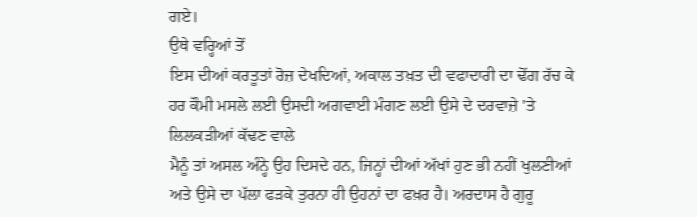ਗਏ।
ਉਥੇ ਵਰ੍ਹਿਆਂ ਤੋਂ
ਇਸ ਦੀਆਂ ਕਰਤੂਤਾਂ ਰੋਜ਼ ਦੇਖਦਿਆਂ, ਅਕਾਲ ਤਖ਼ਤ ਦੀ ਵਫਾਦਾਰੀ ਦਾ ਢੋਂਗ ਰੱਚ ਕੇ
ਹਰ ਕੌਮੀ ਮਸਲੇ ਲਈ ਉਸਦੀ ਅਗਵਾਈ ਮੰਗਣ ਲਈ ਉਸੇ ਦੇ ਦਰਵਾਜ਼ੇ 'ਤੇ ਲਿਲਕੜੀਆਂ ਕੱਢਣ ਵਾਲੇ
ਮੈਨੂੰ ਤਾਂ ਅਸਲ ਅੰਨ੍ਹੇ ਉਹ ਦਿਸਦੇ ਹਨ, ਜਿਨ੍ਹਾਂ ਦੀਆਂ ਅੱਖਾਂ ਹੁਣ ਭੀ ਨਹੀਂ ਖੁਲਣੀਆਂ
ਅਤੇ ਉਸੇ ਦਾ ਪੱਲਾ ਫੜਕੇ ਤੁਰਨਾ ਹੀ ਉਹਨਾਂ ਦਾ ਫਖ਼ਰ ਹੈ। ਅਰਦਾਸ ਹੈ ਗੁਰੂ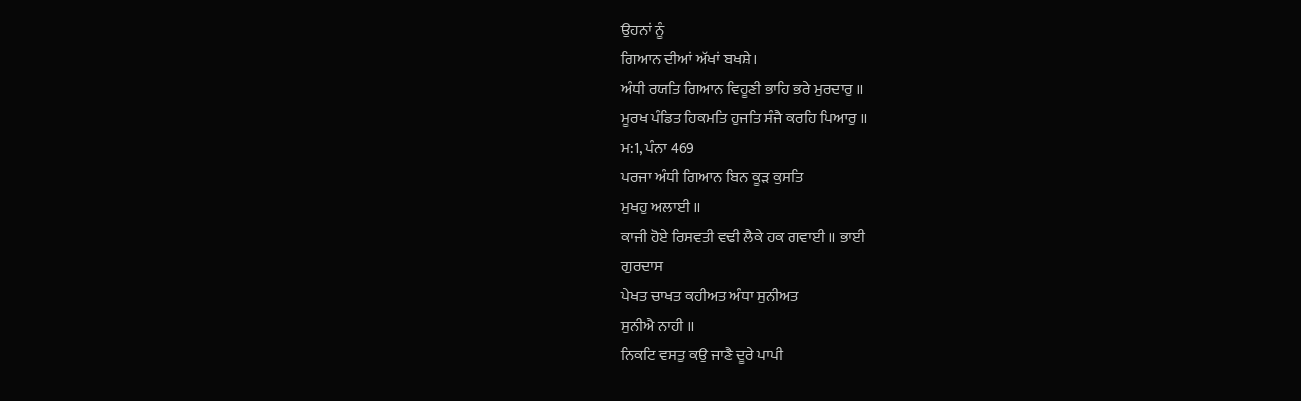ਉਹਨਾਂ ਨੂੰ
ਗਿਆਨ ਦੀਆਂ ਅੱਖਾਂ ਬਖਸ਼ੇ।
ਅੰਧੀ ਰਯਤਿ ਗਿਆਨ ਵਿਹੂਣੀ ਭਾਹਿ ਭਰੇ ਮੁਰਦਾਰੁ ॥
ਮੂਰਖ ਪੰਡਿਤ ਹਿਕਮਤਿ ਹੁਜਤਿ ਸੰਜੈ ਕਰਹਿ ਪਿਆਰੁ ॥
ਮ:1, ਪੰਨਾ 469
ਪਰਜਾ ਅੰਧੀ ਗਿਆਨ ਬਿਨ ਕੂੜ ਕੁਸਤਿ
ਮੁਖਹੁ ਅਲਾਈ ॥
ਕਾਜੀ ਹੋਏ ਰਿਸਵਤੀ ਵਢੀ ਲੈਕੇ ਹਕ ਗਵਾਈ ॥ ਭਾਈ
ਗੁਰਦਾਸ
ਪੇਖਤ ਚਾਖਤ ਕਹੀਅਤ ਅੰਧਾ ਸੁਨੀਅਤ
ਸੁਨੀਐ ਨਾਹੀ ॥
ਨਿਕਟਿ ਵਸਤੁ ਕਉ ਜਾਣੈ ਦੂਰੇ ਪਾਪੀ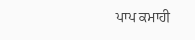ਪਾਪ ਕਮਾਹੀ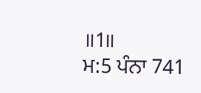॥1॥
ਮ:5 ਪੰਨਾ 741